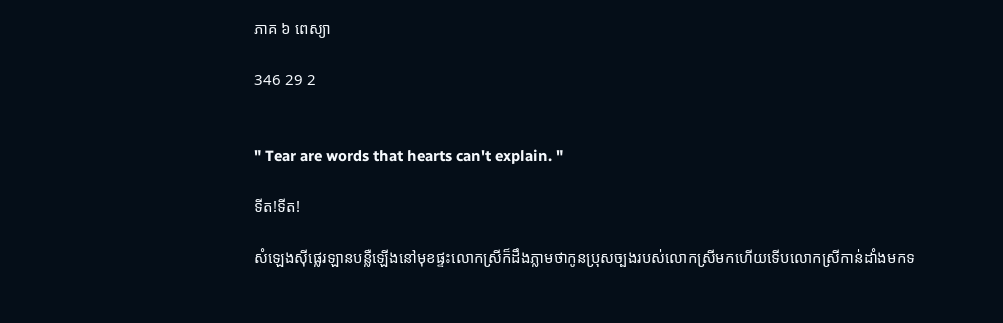ភាគ ៦ ពេស្យា

346 29 2


" Tear are words that hearts can't explain. "

ទីត!ទីត!

សំឡេងស៊ីផ្លេរឡានបន្លឺឡើងនៅមុខផ្ទះលោកស្រីក៏ដឹងភ្លាមថាកូនប្រុសច្បងរបស់លោកស្រីមកហើយទើបលោកស្រីកាន់ដាំងមកទ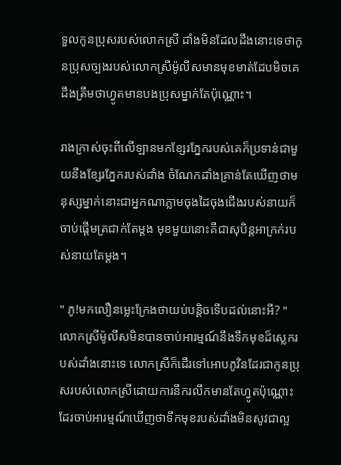ទួលកូនប្រុសរបស់លោកស្រី ដាំងមិនដែលដឹងនោះទេថាកូនប្រុសច្បងរបស់លោកស្រីម៉ូលីសមានមុខមាត់ដែបមិចគេដឹងត្រឹមថាហ្វូតមានបងប្រុសម្នាក់តែប៉ុណ្ណោះ។

រាងក្រាស់ចុះពីលើឡានមកខ្សែរភ្នែករបស់គេក៏ប្រទាន់ជាមួយនឹងខ្សែរភ្នែករបស់ដាំង ចំណែកដាំងគ្រាន់តែឃើញថាមនុស្សម្នាក់នោះជាអ្នកណាភ្លាមចុងដៃចុងជើងរបស់នាយក៏ចាប់ផ្ដើមត្រជាក់តែម្ដង មុខមួយនោះគឺជាសុបិន្ដអាក្រក់របស់នាយតែម្ដង។

" ភូ!មកលឿនម្លេះក្រែងថាយប់បន្តិចទើបដល់នោះអី? " លោកស្រីម៉ូលីសមិនបានចាប់អារម្មណ៍នឹងទឹកមុខដ៏ស្លេករបស់ដាំងនោះទេ លោកស្រីក៏ដើរទៅអោបភូវិនដែរជាកូនប្រុសរបស់លោកស្រីដោយការនឹករលឹកមានតែហ្វូតប៉ុណ្ណោះដែរចាប់អារម្មណ៍ឃើញថាទឹកមុខរបស់ដាំងមិនសូវជាល្អ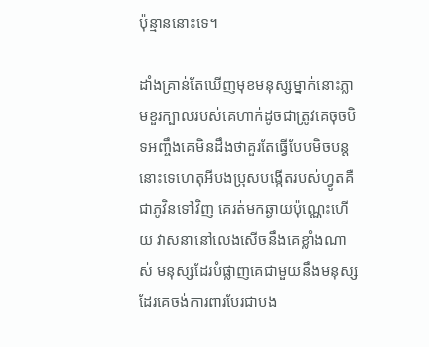ប៉ុន្មាននោះទេ។

ដាំងគ្រាន់តែឃើញមុខមនុស្សម្នាក់នោះភ្លាមខួរក្បាលរបស់គេហាក់ដូចជាត្រូវគេចុចបិទអញ្ចឹងគេមិនដឹងថាគួរតែធ្វើបែបមិចបន្ដនោះទេហេតុអីបងប្រុសបង្កើតរបស់ហ្វូតគឺជាភូវិនទៅវិញ គេរត់មកឆ្ងាយប៉ុណ្ណេះហើយ វាសនានៅលេងសើចនឹងគេខ្លាំងណាស់ មនុស្សដែរបំផ្លាញគេជាមួយនឹងមនុស្សដែរគេចង់ការពារបែរជាបង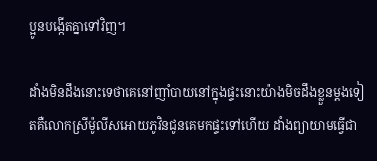ប្អូនបង្កើតគ្នាទៅវិញ។

ដាំងមិនដឹងនោះទេថាគេនៅញាំបាយនៅក្នុងផ្ទះនោះយ៉ាងមិចដឹងខ្លួនម្ដងទៀតគឺលោកស្រីម៉ូលីសអោយភូវិនជូនគេមកផ្ទះទៅហើយ ដាំងព្យាយាមធ្វើជា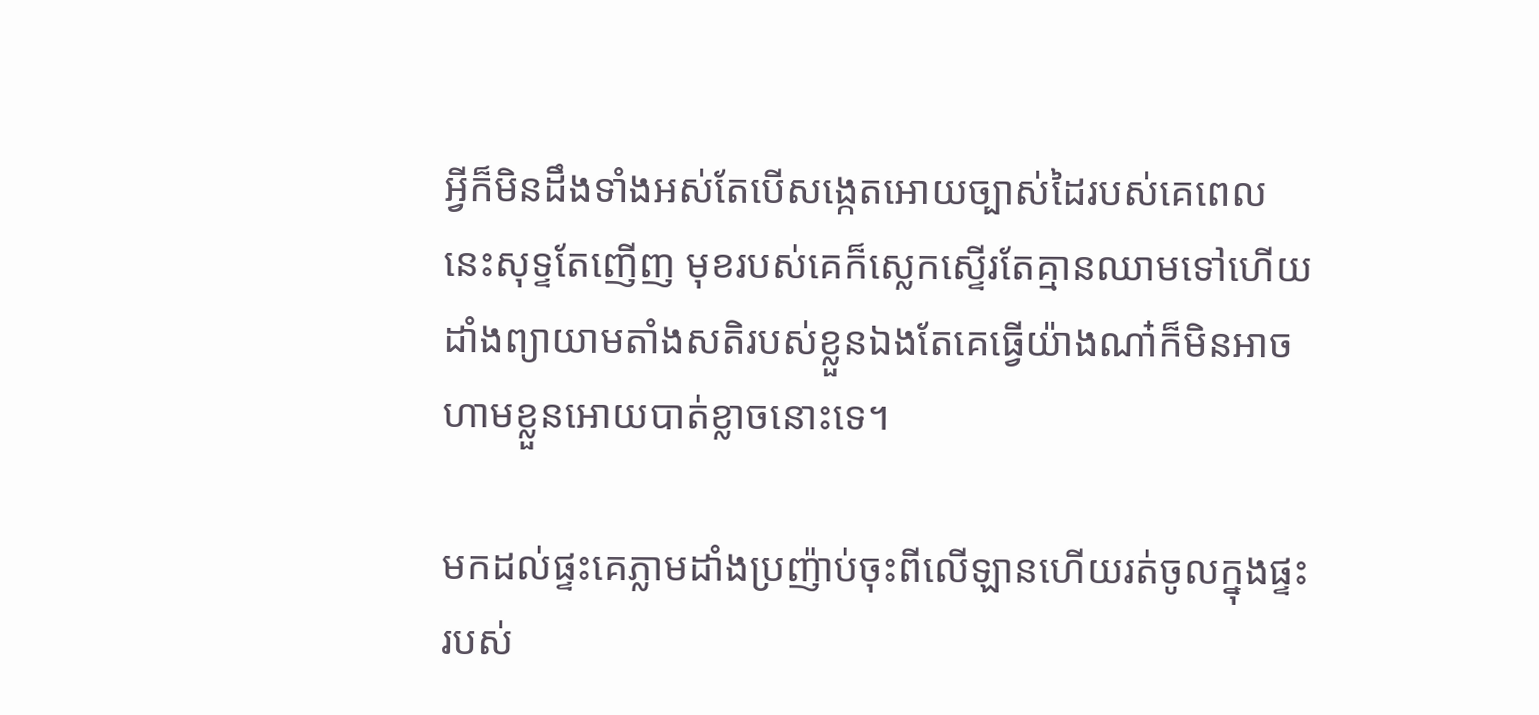អ្វីក៏មិនដឹងទាំងអស់តែបើសង្កេតអោយច្បាស់ដៃរបស់គេពេលនេះសុទ្ទតែញើញ មុខរបស់គេក៏ស្លេកស្ទើរតែគ្មានឈាមទៅហើយ ដាំងព្យាយាមតាំងសតិរបស់ខ្លួនឯងតែគេធ្វើយ៉ាងណា៎ក៏មិនអាចហាមខ្លួនអោយបាត់ខ្លាចនោះទេ។

មកដល់ផ្ទះគេភ្លាមដាំងប្រញ៉ាប់ចុះពីលើឡានហើយរត់ចូលក្នុងផ្ទះរបស់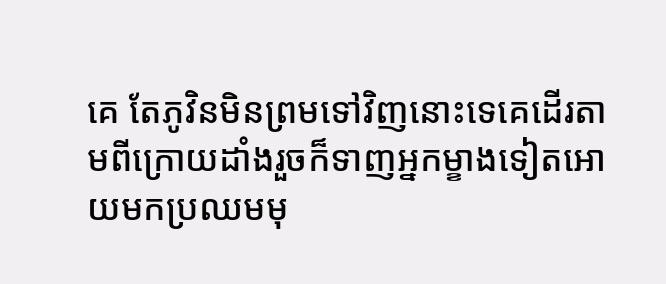គេ តែភូវិនមិនព្រមទៅវិញនោះទេគេដើរតាមពីក្រោយដាំងរួចក៏ទាញអ្នកម្ខាងទៀតអោយមកប្រឈមមុ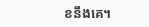ខនឹងគេ។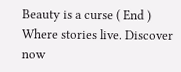Beauty is a curse ( End ) Where stories live. Discover now